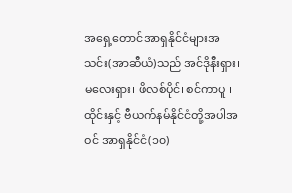အရှေ့တောင်အာရှနိုင်ငံများအသင်း(အာဆီယံ)သည် အင်ဒိုနီးရှား၊ မလေးရှား၊ ဖိလစ်ပိုင်၊ စင်ကာပူ ၊ ထိုင်းနှင့် ဗီယက်နမ်နိုင်ငံတို့အပါအဝင် အာရှနိုင်ငံ(၁၀)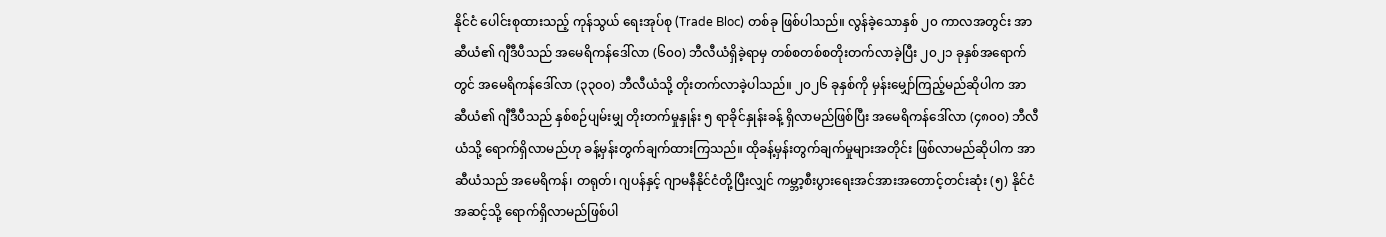နိုင်ငံ ပေါင်းစုထားသည့် ကုန်သွယ် ရေးအုပ်စု (Trade Bloc) တစ်ခု ဖြစ်ပါသည်။ လွန်ခဲ့သောနှစ် ၂၀ ကာလအတွင်း အာဆီယံ၏ ဂျီဒီပီသည် အမေရိကန်ဒေါ်လာ (၆၀၀) ဘီလီယံရှိခဲ့ရာမှ တစ်စတစ်စတိုးတက်လာခဲ့ပြီး ၂၀၂၁ ခုနှစ်အရောက်တွင် အမေရိကန်ဒေါ်လာ (၃၃၀၀) ဘီလီယံသို့ တိုးတက်လာခဲ့ပါသည်။ ၂၀၂၆ ခုနှစ်ကို မှန်းမျှော်ကြည့်မည်ဆိုပါက အာဆီယံ၏ ဂျီဒီပီသည် နှစ်စဉ်ပျမ်းမျှ တိုးတက်မှုနှုန်း ၅ ရာခိုင်နှုန်းခန့် ရှိလာမည်ဖြစ်ပြီး အမေရိကန်ဒေါ်လာ (၄၈၀၀) ဘီလီယံသို့ ရောက်ရှိလာမည်ဟု ခန့်မှန်းတွက်ချက်ထားကြသည်။ ထိုခန့်မှန်းတွက်ချက်မှုများအတိုင်း ဖြစ်လာမည်ဆိုပါက အာဆီယံသည် အမေရိကန်၊ တရုတ်၊ ဂျပန်နှင့် ဂျာမနီနိုင်ငံတို့ပြီးလျှင် ကမ္ဘာ့စီးပွားရေးအင်အားအတောင့်တင်းဆုံး (၅) နိုင်ငံအဆင့်သို့ ရောက်ရှိလာမည်ဖြစ်ပါ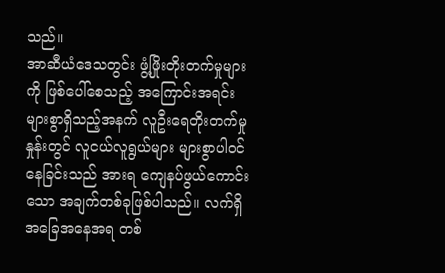သည်။
အာဆီယံဒေသတွင်း ဖွံ့ဖြိုးတိုးတက်မှုများကို ဖြစ်ပေါ်စေသည့် အကြောင်းအရင်းများစွာရှိသည့်အနက် လူဦးရေတိုးတက်မှုနှုန်းတွင် လူငယ်လူရွယ်များ များစွာပါဝင်နေခြင်းသည် အားရ ကျေနပ်ဖွယ်ကောင်းသော အချက်တစ်ခုဖြစ်ပါသည်။ လက်ရှိအခြေအနေအရ တစ်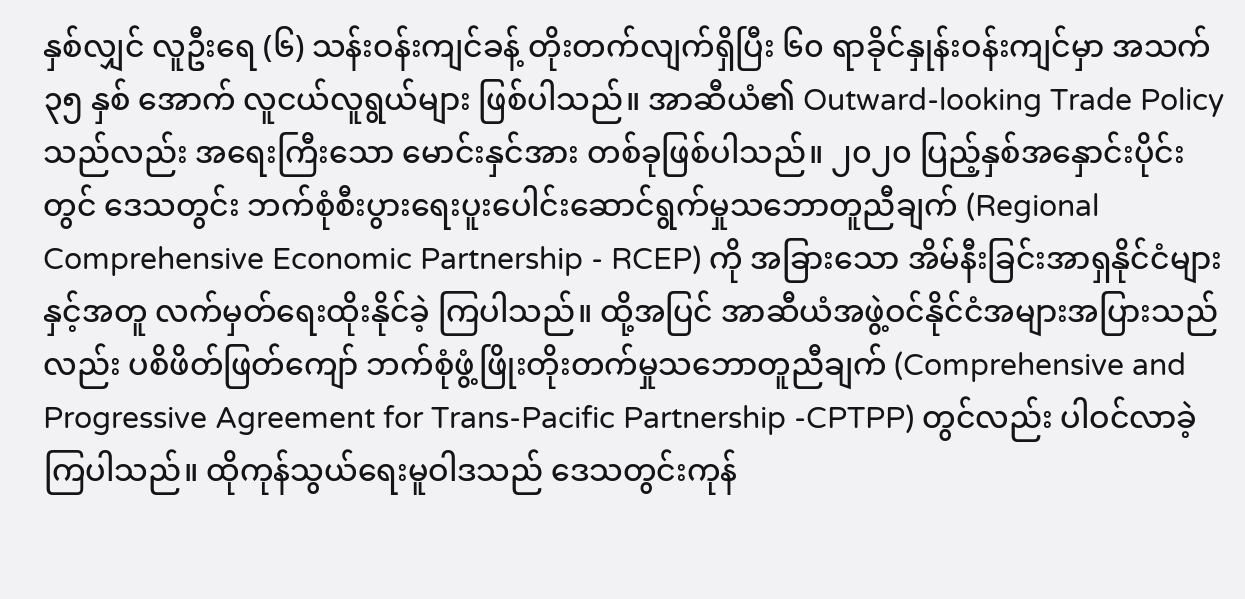နှစ်လျှင် လူဦးရေ (၆) သန်းဝန်းကျင်ခန့် တိုးတက်လျက်ရှိပြီး ၆၀ ရာခိုင်နှုန်းဝန်းကျင်မှာ အသက် ၃၅ နှစ် အောက် လူငယ်လူရွယ်များ ဖြစ်ပါသည်။ အာဆီယံ၏ Outward-looking Trade Policy သည်လည်း အရေးကြီးသော မောင်းနှင်အား တစ်ခုဖြစ်ပါသည်။ ၂၀၂၀ ပြည့်နှစ်အနှောင်းပိုင်းတွင် ဒေသတွင်း ဘက်စုံစီးပွားရေးပူးပေါင်းဆောင်ရွက်မှုသဘောတူညီချက် (Regional Comprehensive Economic Partnership - RCEP) ကို အခြားသော အိမ်နီးခြင်းအာရှနိုင်ငံများနှင့်အတူ လက်မှတ်ရေးထိုးနိုင်ခဲ့ ကြပါသည်။ ထို့အပြင် အာဆီယံအဖွဲ့ဝင်နိုင်ငံအများအပြားသည်လည်း ပစိဖိတ်ဖြတ်ကျော် ဘက်စုံဖွံ့ဖြိုးတိုးတက်မှုသဘောတူညီချက် (Comprehensive and Progressive Agreement for Trans-Pacific Partnership -CPTPP) တွင်လည်း ပါဝင်လာခဲ့ကြပါသည်။ ထိုကုန်သွယ်ရေးမူဝါဒသည် ဒေသတွင်းကုန်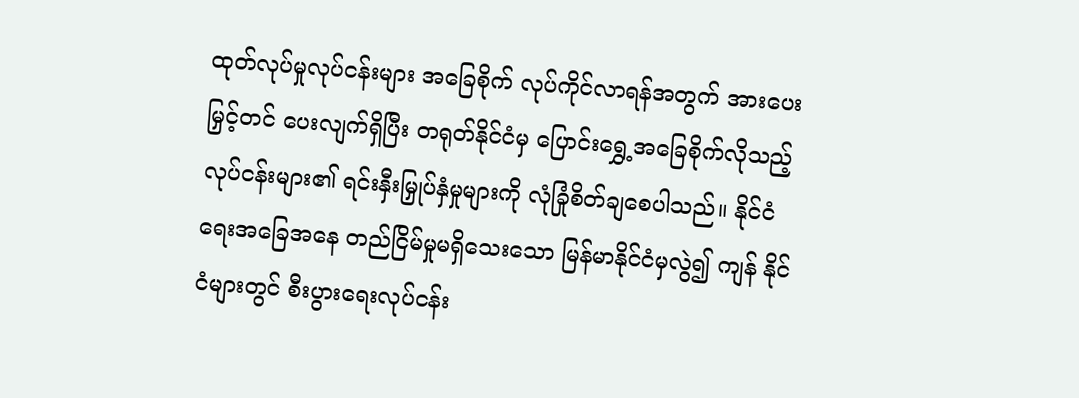ထုတ်လုပ်မှုလုပ်ငန်းများ အခြေစိုက် လုပ်ကိုင်လာရန်အတွက် အားပေးမြှင့်တင် ပေးလျက်ရှိပြီး တရုတ်နိုင်ငံမှ ပြောင်းရွှေ့အခြေစိုက်လိုသည့် လုပ်ငန်းများ၏ ရင်းနှီးမြှုပ်နှံမှုများကို လုံခြုံစိတ်ချစေပါသည်။ နိုင်ငံရေးအခြေအနေ တည်ငြိမ်မှုမရှိသေးသော မြန်မာနိုင်ငံမှလွဲ၍ ကျန် နိုင်ငံများတွင် စီးပွားရေးလုပ်ငန်း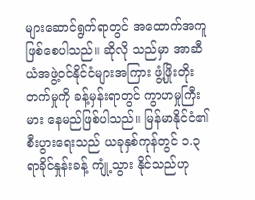များဆောင်ရွက်ရာတွင် အထောက်အကူဖြစ်စေပါသည်။ ဆိုလို သည်မှာ အာဆီယံအဖွဲ့ဝင်နိုင်ငံများအကြား ဖွံ့ဖြိုးတိုးတက်မှုကို ခန့်မှန်းရာတွင် ကွာဟမှုကြီးမား နေမည်ဖြစ်ပါသည်။ မြန်မာနိုင်ငံ၏ စီးပွားရေးသည် ယခုနှစ်ကုန်တွင် ၁.၃ ရာခိုင်နှုန်းခန့် ကျုံ့သွား နိုင်သည်ဟု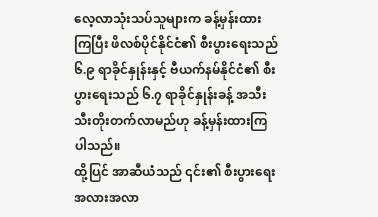လေ့လာသုံးသပ်သူများက ခန့်မှန်းထားကြပြီး ဖိလစ်ပိုင်နိုင်ငံ၏ စီးပွားရေးသည် ၆.၉ ရာခိုင်နှုန်းနှင့် ဗီယက်နမ်နိုင်ငံ၏ စီးပွားရေးသည် ၆.၇ ရာခိုင်နှုန်းခန့် အသီးသီးတိုးတက်လာမည်ဟု ခန့်မှန်းထားကြပါသည်။
ထို့ပြင် အာဆီယံသည် ၎င်း၏ စီးပွားရေးအလားအလာ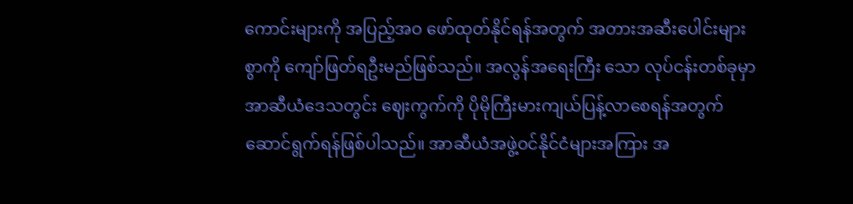ကောင်းများကို အပြည့်အဝ ဖော်ထုတ်နိုင်ရန်အတွက် အတားအဆီးပေါင်းများစွာကို ကျော်ဖြတ်ရဦးမည်ဖြစ်သည်။ အလွန်အရေးကြီး သော လုပ်ငန်းတစ်ခုမှာ အာဆီယံဒေသတွင်း ဈေးကွက်ကို ပိုမိုကြီးမားကျယ်ပြန့်လာစေရန်အတွက် ဆောင်ရွက်ရန်ဖြစ်ပါသည်။ အာဆီယံအဖွဲ့ဝင်နိုင်ငံများအကြား အ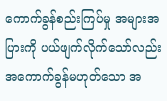ကောက်ခွန်စည်းကြပ်မှု အများအပြားကို ပယ်ဖျက်လိုက်သော်လည်း အကောက်ခွန်မဟုတ်သော အ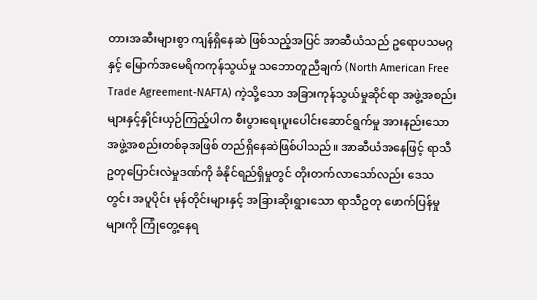တားအဆီးများစွာ ကျန်ရှိနေဆဲ ဖြစ်သည့်အပြင် အာဆီယံသည် ဥရောပသမဂ္ဂနှင့် မြောက်အမေရိကကုန်သွယ်မှု သဘောတူညီချက် (North American Free Trade Agreement-NAFTA) ကဲ့သို့သော အခြားကုန်သွယ်မှုဆိုင်ရာ အဖွဲ့အစည်းများနှင့်နှိုင်းယှဉ်ကြည့်ပါက စီးပွားရေးပူးပေါင်းဆောင်ရွက်မှု အားနည်းသော အဖွဲ့အစည်းတစ်ခုအဖြစ် တည်ရှိနေဆဲဖြစ်ပါသည်။ အာဆီယံအနေဖြင့် ရာသီဥတုပြောင်းလဲမှုဒဏ်ကို ခံနိုင်ရည်ရှိမှုတွင် တိုးတက်လာသော်လည်း ဒေသတွင်း အပူပိုင်း မုန်တိုင်းများနှင့် အခြားဆိုးရွားသော ရာသီဥတု ဖောက်ပြန်မှုများကို ကြုံတွေ့နေရ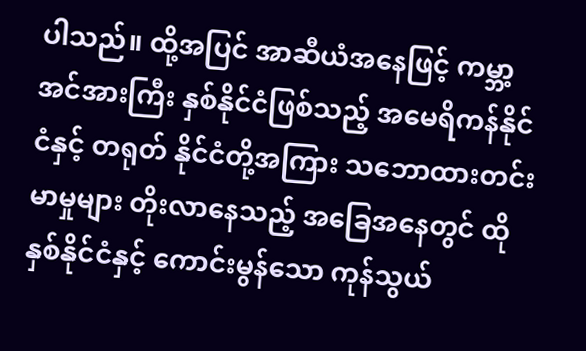ပါသည်။ ထို့အပြင် အာဆီယံအနေဖြင့် ကမ္ဘာ့အင်အားကြီး နှစ်နိုင်ငံဖြစ်သည့် အမေရိကန်နိုင်ငံနှင့် တရုတ် နိုင်ငံတို့အကြား သဘောထားတင်းမာမှုများ တိုးလာနေသည့် အခြေအနေတွင် ထိုနှစ်နိုင်ငံနှင့် ကောင်းမွန်သော ကုန်သွယ်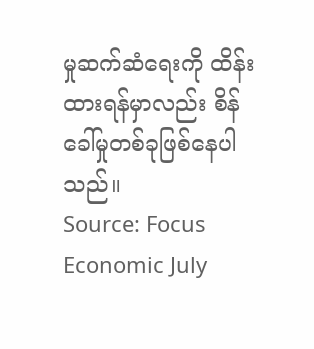မှုဆက်ဆံရေးကို ထိန်းထားရန်မှာလည်း စိန်ခေါ်မှုတစ်ခုဖြစ်နေပါ သည်။
Source: Focus Economic July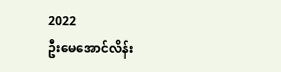2022
ဦးမေအောင်လိန်း